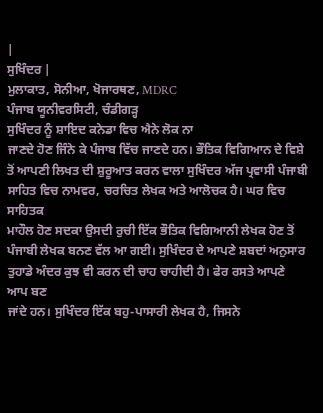|
ਸੁਖਿੰਦਰ |
ਮੁਲਾਕਾਤ, ਸੋਨੀਆ, ਖੋਜਾਰਥਣ, MDRC
ਪੰਜਾਬ ਯੂਨੀਵਰਸਿਟੀ, ਚੰਡੀਗੜ੍ਹ
ਸੁਖਿੰਦਰ ਨੂੰ ਸ਼ਾਇਦ ਕਨੇਡਾ ਵਿਚ ਐਨੇ ਲੋਕ ਨਾ
ਜਾਣਦੇ ਹੋਣ ਜਿੰਨੇ ਕੇ ਪੰਜਾਬ ਵਿੱਚ ਜਾਣਦੇ ਹਨ। ਭੌਤਿਕ ਵਿਗਿਆਨ ਦੇ ਵਿਸ਼ੇ
ਤੋਂ ਆਪਣੀ ਲਿਖਤ ਦੀ ਸ਼ੁਰੂਆਤ ਕਰਨ ਵਾਲਾ ਸੁਖਿੰਦਰ ਅੱਜ ਪ੍ਰਵਾਸੀ ਪੰਜਾਬੀ
ਸਾਹਿਤ ਵਿਚ ਨਾਮਵਰ, ਚਰਚਿਤ ਲੇਖਕ ਅਤੇ ਆਲੋਚਕ ਹੈ। ਘਰ ਵਿਚ ਸਾਹਿਤਕ
ਮਾਹੌਲ ਹੋਣ ਸਦਕਾ ਉਸਦੀ ਰੁਚੀ ਇੱਕ ਭੌਤਿਕ ਵਿਗਿਆਨੀ ਲੇਖਕ ਹੋਣ ਤੋਂ
ਪੰਜਾਬੀ ਲੇਖਕ ਬਨਣ ਵੱਲ ਆ ਗਈ। ਸੁਖਿੰਦਰ ਦੇ ਆਪਣੇ ਸ਼ਬਦਾਂ ਅਨੁਸਾਰ
ਤੁਹਾਡੇ ਅੰਦਰ ਕੁਝ ਵੀ ਕਰਨ ਦੀ ਚਾਹ ਚਾਹੀਦੀ ਹੈ। ਫੇਰ ਰਸਤੇ ਆਪਣੇ ਆਪ ਬਣ
ਜਾਂਦੇ ਹਨ। ਸੁਖਿੰਦਰ ਇੱਕ ਬਹੁ-ਪਾਸਾਰੀ ਲੇਖਕ ਹੈ, ਜਿਸਨੇ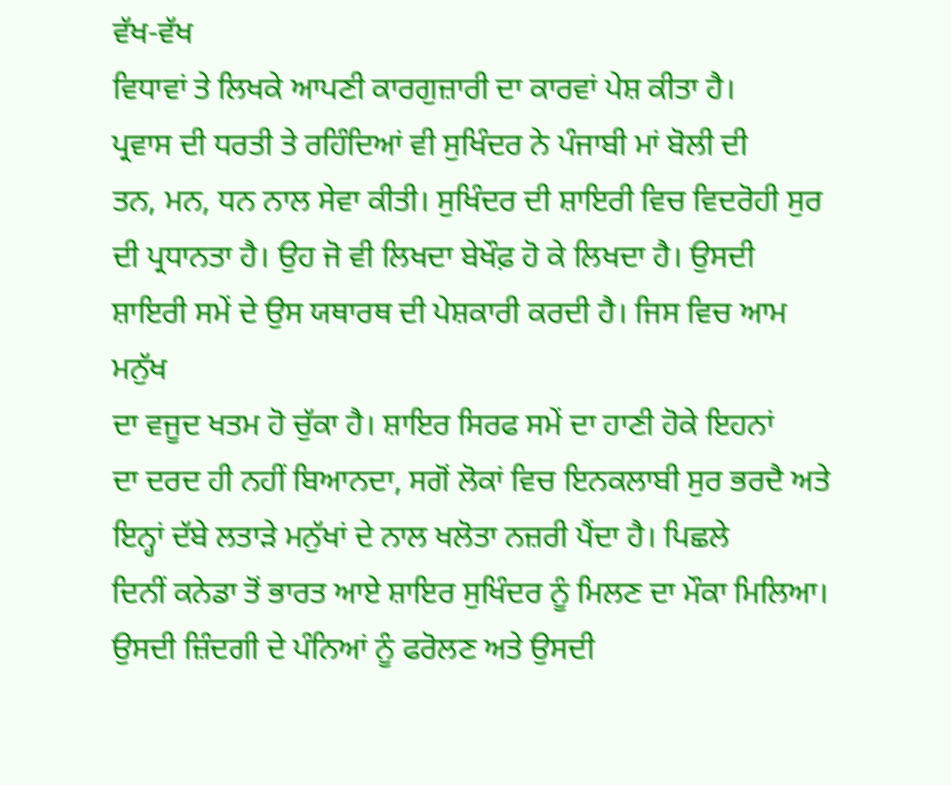ਵੱਖ-ਵੱਖ
ਵਿਧਾਵਾਂ ਤੇ ਲਿਖਕੇ ਆਪਣੀ ਕਾਰਗੁਜ਼ਾਰੀ ਦਾ ਕਾਰਵਾਂ ਪੇਸ਼ ਕੀਤਾ ਹੈ।
ਪ੍ਰਵਾਸ ਦੀ ਧਰਤੀ ਤੇ ਰਹਿੰਦਿਆਂ ਵੀ ਸੁਖਿੰਦਰ ਨੇ ਪੰਜਾਬੀ ਮਾਂ ਬੋਲੀ ਦੀ
ਤਨ, ਮਨ, ਧਨ ਨਾਲ ਸੇਵਾ ਕੀਤੀ। ਸੁਖਿੰਦਰ ਦੀ ਸ਼ਾਇਰੀ ਵਿਚ ਵਿਦਰੋਹੀ ਸੁਰ
ਦੀ ਪ੍ਰਧਾਨਤਾ ਹੈ। ਉਹ ਜੋ ਵੀ ਲਿਖਦਾ ਬੇਖੌਫ਼ ਹੋ ਕੇ ਲਿਖਦਾ ਹੈ। ਉਸਦੀ
ਸ਼ਾਇਰੀ ਸਮੇਂ ਦੇ ਉਸ ਯਥਾਰਥ ਦੀ ਪੇਸ਼ਕਾਰੀ ਕਰਦੀ ਹੈ। ਜਿਸ ਵਿਚ ਆਮ ਮਨੁੱਖ
ਦਾ ਵਜੂਦ ਖਤਮ ਹੋ ਚੁੱਕਾ ਹੈ। ਸ਼ਾਇਰ ਸਿਰਫ ਸਮੇਂ ਦਾ ਹਾਣੀ ਹੋਕੇ ਇਹਨਾਂ
ਦਾ ਦਰਦ ਹੀ ਨਹੀਂ ਬਿਆਨਦਾ, ਸਗੋਂ ਲੋਕਾਂ ਵਿਚ ਇਨਕਲਾਬੀ ਸੁਰ ਭਰਦੈ ਅਤੇ
ਇਨ੍ਹਾਂ ਦੱਬੇ ਲਤਾੜੇ ਮਨੁੱਖਾਂ ਦੇ ਨਾਲ ਖਲੋਤਾ ਨਜ਼ਰੀ ਪੈਂਦਾ ਹੈ। ਪਿਛਲੇ
ਦਿਨੀਂ ਕਨੇਡਾ ਤੋਂ ਭਾਰਤ ਆਏ ਸ਼ਾਇਰ ਸੁਖਿੰਦਰ ਨੂੰ ਮਿਲਣ ਦਾ ਮੌਕਾ ਮਿਲਿਆ।
ਉਸਦੀ ਜ਼ਿੰਦਗੀ ਦੇ ਪੰਨਿਆਂ ਨੂੰ ਫਰੋਲਣ ਅਤੇ ਉਸਦੀ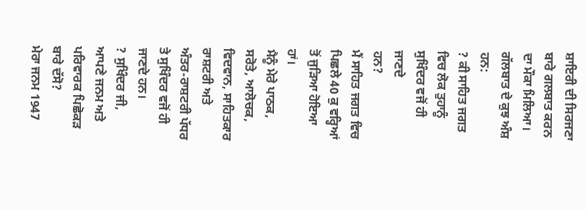ਸ਼ਾਇਰੀ ਦੀ ਸਿਰਜਣਾ
ਬਾਰੇ ਗਲਬਾਤ ਕਰਨ ਦਾ ਮੌਕਾ ਮਿਲਿਆ। ਗੱਲਬਾਤ ਦੇ ਕੁਝ ਅੰਸ਼ ਹਨ:
? ਕੀ ਸਾਹਿਤ ਜਗਤ ਵਿਚ ਲੋਕ ਤੁਹਾਨੂੰ ਸੁਖਿੰਦਰ ਵਜੋਂ ਹੀ ਜਾਣਦੇ
ਹਨ?
ਮੈਂ ਸਾਹਿਤ ਜਗਤ ਵਿਚ ਪਿਛਲੇ 40 ਕੁ ਵਰ੍ਹਿਆਂ ਤੋਂ ਜੁੜਿਆ ਹੋਇਆ ਹਾਂ।
ਮੈਨੂੰ ਮੇਰੇ ਪਾਠਕ, ਸਰੋਤੇ, ਆਲੋਚਕ, ਵਿਦਵਾਨ, ਸਾਹਿਤਕਾਰ ਰਾਸ਼ਟਰੀ ਅਤੇ
ਅੰਤਰ-ਰਾਸ਼ਟਰੀ ਪੱਧਰ ਤੇ ਸੁਖਿੰਦਰ ਵਜੋਂ ਹੀ ਜਾਣਦੇ ਹਨ।
? ਸੁਖਿੰਦਰ ਜੀ, ਆਪਣੇ ਜਨਮ ਅਤੇ ਪਰਿਵਾਰਕ ਪਿਛੋਕੜ ਬਾਰੇ ਦੱਸੋ?
ਮੇਰਾ ਜਨਮ 1947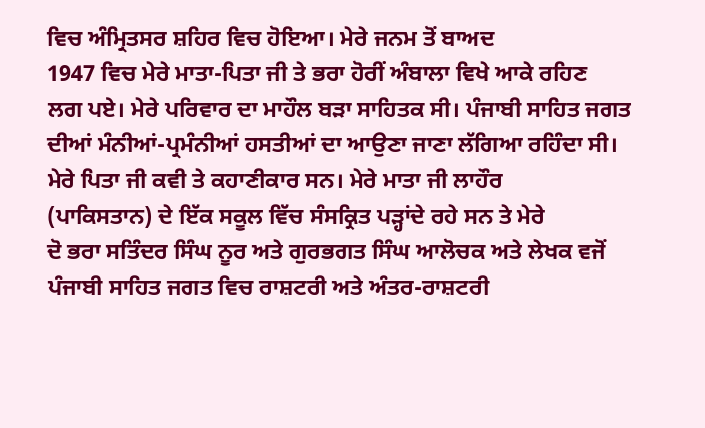ਵਿਚ ਅੰਮ੍ਰਿਤਸਰ ਸ਼ਹਿਰ ਵਿਚ ਹੋਇਆ। ਮੇਰੇ ਜਨਮ ਤੋਂ ਬਾਅਦ
1947 ਵਿਚ ਮੇਰੇ ਮਾਤਾ-ਪਿਤਾ ਜੀ ਤੇ ਭਰਾ ਹੋਰੀਂ ਅੰਬਾਲਾ ਵਿਖੇ ਆਕੇ ਰਹਿਣ
ਲਗ ਪਏ। ਮੇਰੇ ਪਰਿਵਾਰ ਦਾ ਮਾਹੌਲ ਬੜਾ ਸਾਹਿਤਕ ਸੀ। ਪੰਜਾਬੀ ਸਾਹਿਤ ਜਗਤ
ਦੀਆਂ ਮੰਨੀਆਂ-ਪ੍ਰਮੰਨੀਆਂ ਹਸਤੀਆਂ ਦਾ ਆਉਣਾ ਜਾਣਾ ਲੱਗਿਆ ਰਹਿੰਦਾ ਸੀ।
ਮੇਰੇ ਪਿਤਾ ਜੀ ਕਵੀ ਤੇ ਕਹਾਣੀਕਾਰ ਸਨ। ਮੇਰੇ ਮਾਤਾ ਜੀ ਲਾਹੌਰ
(ਪਾਕਿਸਤਾਨ) ਦੇ ਇੱਕ ਸਕੂਲ ਵਿੱਚ ਸੰਸਕ੍ਰਿਤ ਪੜ੍ਹਾਂਦੇ ਰਹੇ ਸਨ ਤੇ ਮੇਰੇ
ਦੋ ਭਰਾ ਸਤਿੰਦਰ ਸਿੰਘ ਨੂਰ ਅਤੇ ਗੁਰਭਗਤ ਸਿੰਘ ਆਲੋਚਕ ਅਤੇ ਲੇਖਕ ਵਜੋਂ
ਪੰਜਾਬੀ ਸਾਹਿਤ ਜਗਤ ਵਿਚ ਰਾਸ਼ਟਰੀ ਅਤੇ ਅੰਤਰ-ਰਾਸ਼ਟਰੀ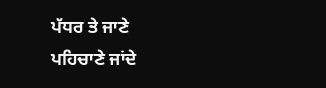ਪੱਧਰ ਤੇ ਜਾਣੇ
ਪਹਿਚਾਣੇ ਜਾਂਦੇ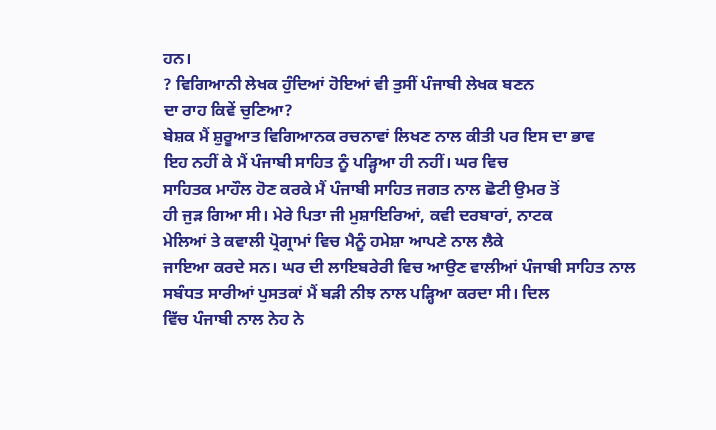ਹਨ।
? ਵਿਗਿਆਨੀ ਲੇਖਕ ਹੁੰਦਿਆਂ ਹੋਇਆਂ ਵੀ ਤੁਸੀਂ ਪੰਜਾਬੀ ਲੇਖਕ ਬਣਨ
ਦਾ ਰਾਹ ਕਿਵੇਂ ਚੁਣਿਆ?
ਬੇਸ਼ਕ ਮੈਂ ਸ਼ੁਰੂਆਤ ਵਿਗਿਆਨਕ ਰਚਨਾਵਾਂ ਲਿਖਣ ਨਾਲ ਕੀਤੀ ਪਰ ਇਸ ਦਾ ਭਾਵ
ਇਹ ਨਹੀਂ ਕੇ ਮੈਂ ਪੰਜਾਬੀ ਸਾਹਿਤ ਨੂੰ ਪੜ੍ਹਿਆ ਹੀ ਨਹੀਂ। ਘਰ ਵਿਚ
ਸਾਹਿਤਕ ਮਾਹੌਲ ਹੋਣ ਕਰਕੇ ਮੈਂ ਪੰਜਾਬੀ ਸਾਹਿਤ ਜਗਤ ਨਾਲ ਛੋਟੀ ਉਮਰ ਤੋਂ
ਹੀ ਜੁੜ ਗਿਆ ਸੀ। ਮੇਰੇ ਪਿਤਾ ਜੀ ਮੁਸ਼ਾਇਰਿਆਂ, ਕਵੀ ਦਰਬਾਰਾਂ, ਨਾਟਕ
ਮੇਲਿਆਂ ਤੇ ਕਵਾਲੀ ਪ੍ਰੋਗ੍ਰਾਮਾਂ ਵਿਚ ਮੈਨੂੰ ਹਮੇਸ਼ਾ ਆਪਣੇ ਨਾਲ ਲੈਕੇ
ਜਾਇਆ ਕਰਦੇ ਸਨ। ਘਰ ਦੀ ਲਾਇਬਰੇਰੀ ਵਿਚ ਆਉਣ ਵਾਲੀਆਂ ਪੰਜਾਬੀ ਸਾਹਿਤ ਨਾਲ
ਸਬੰਧਤ ਸਾਰੀਆਂ ਪੁਸਤਕਾਂ ਮੈਂ ਬੜੀ ਨੀਝ ਨਾਲ ਪੜ੍ਹਿਆ ਕਰਦਾ ਸੀ। ਦਿਲ
ਵਿੱਚ ਪੰਜਾਬੀ ਨਾਲ ਨੇਹ ਨੇ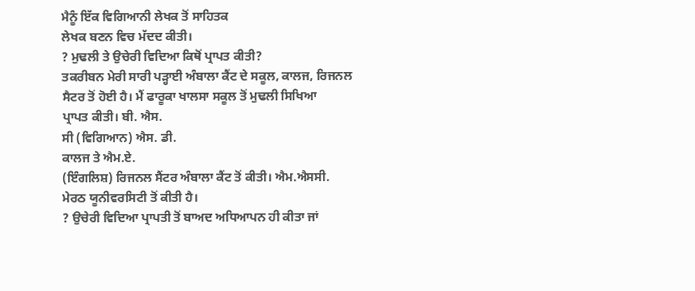ਮੈਨੂੰ ਇੱਕ ਵਿਗਿਆਨੀ ਲੇਖਕ ਤੋਂ ਸਾਹਿਤਕ
ਲੇਖਕ ਬਣਨ ਵਿਚ ਮੱਦਦ ਕੀਤੀ।
? ਮੁਢਲੀ ਤੇ ਉਚੇਰੀ ਵਿਦਿਆ ਕਿਥੋਂ ਪ੍ਰਾਪਤ ਕੀਤੀ?
ਤਕਰੀਬਨ ਮੇਰੀ ਸਾਰੀ ਪੜ੍ਹਾਈ ਅੰਬਾਲਾ ਕੈਂਟ ਦੇ ਸਕੂਲ, ਕਾਲਜ, ਰਿਜਨਲ
ਸੈਟਰ ਤੋਂ ਹੋਈ ਹੈ। ਮੈਂ ਫਾਰੂਕਾ ਖਾਲਸਾ ਸਕੂਲ ਤੋਂ ਮੁਢਲੀ ਸਿਖਿਆ
ਪ੍ਰਾਪਤ ਕੀਤੀ। ਬੀ. ਐਸ.
ਸੀ (ਵਿਗਿਆਨ) ਐਸ. ਡੀ.
ਕਾਲਜ ਤੇ ਐਮ.ਏ.
(ਇੰਗਲਿਸ਼) ਰਿਜਨਲ ਸੈਂਟਰ ਅੰਬਾਲਾ ਕੈਂਟ ਤੋਂ ਕੀਤੀ। ਐਮ.ਐਸਸੀ.
ਮੇਰਠ ਯੂਨੀਵਰਸਿਟੀ ਤੋਂ ਕੀਤੀ ਹੈ।
? ਉਚੇਰੀ ਵਿਦਿਆ ਪ੍ਰਾਪਤੀ ਤੋਂ ਬਾਅਦ ਅਧਿਆਪਨ ਹੀ ਕੀਤਾ ਜਾਂ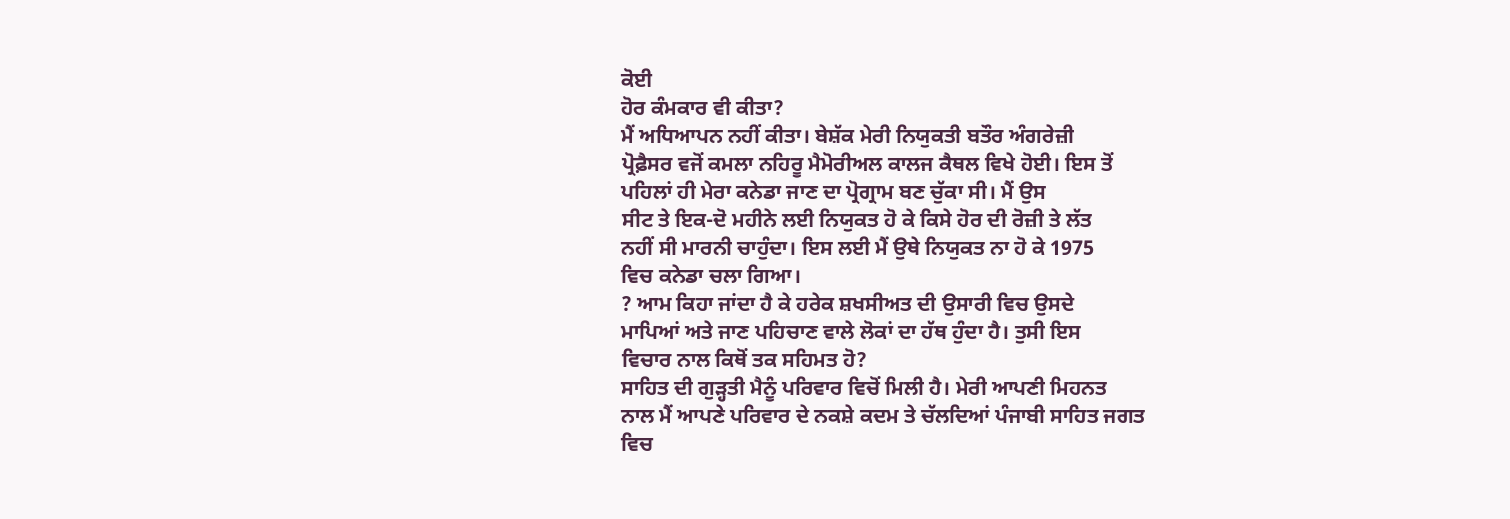ਕੋਈ
ਹੋਰ ਕੰਮਕਾਰ ਵੀ ਕੀਤਾ?
ਮੈਂ ਅਧਿਆਪਨ ਨਹੀਂ ਕੀਤਾ। ਬੇਸ਼ੱਕ ਮੇਰੀ ਨਿਯੁਕਤੀ ਬਤੌਰ ਅੰਗਰੇਜ਼ੀ
ਪ੍ਰੋਫ਼ੈਸਰ ਵਜੋਂ ਕਮਲਾ ਨਹਿਰੂ ਮੈਮੋਰੀਅਲ ਕਾਲਜ ਕੈਥਲ ਵਿਖੇ ਹੋਈ। ਇਸ ਤੋਂ
ਪਹਿਲਾਂ ਹੀ ਮੇਰਾ ਕਨੇਡਾ ਜਾਣ ਦਾ ਪ੍ਰੋਗ੍ਰਾਮ ਬਣ ਚੁੱਕਾ ਸੀ। ਮੈਂ ਉਸ
ਸੀਟ ਤੇ ਇਕ-ਦੋ ਮਹੀਨੇ ਲਈ ਨਿਯੁਕਤ ਹੋ ਕੇ ਕਿਸੇ ਹੋਰ ਦੀ ਰੋਜ਼ੀ ਤੇ ਲੱਤ
ਨਹੀਂ ਸੀ ਮਾਰਨੀ ਚਾਹੁੰਦਾ। ਇਸ ਲਈ ਮੈਂ ਉਥੇ ਨਿਯੁਕਤ ਨਾ ਹੋ ਕੇ 1975
ਵਿਚ ਕਨੇਡਾ ਚਲਾ ਗਿਆ।
? ਆਮ ਕਿਹਾ ਜਾਂਦਾ ਹੈ ਕੇ ਹਰੇਕ ਸ਼ਖਸੀਅਤ ਦੀ ਉਸਾਰੀ ਵਿਚ ਉਸਦੇ
ਮਾਪਿਆਂ ਅਤੇ ਜਾਣ ਪਹਿਚਾਣ ਵਾਲੇ ਲੋਕਾਂ ਦਾ ਹੱਥ ਹੁੰਦਾ ਹੈ। ਤੁਸੀ ਇਸ
ਵਿਚਾਰ ਨਾਲ ਕਿਥੋਂ ਤਕ ਸਹਿਮਤ ਹੋ?
ਸਾਹਿਤ ਦੀ ਗੁੜ੍ਹਤੀ ਮੈਨੂੰ ਪਰਿਵਾਰ ਵਿਚੋਂ ਮਿਲੀ ਹੈ। ਮੇਰੀ ਆਪਣੀ ਮਿਹਨਤ
ਨਾਲ ਮੈਂ ਆਪਣੇ ਪਰਿਵਾਰ ਦੇ ਨਕਸ਼ੇ ਕਦਮ ਤੇ ਚੱਲਦਿਆਂ ਪੰਜਾਬੀ ਸਾਹਿਤ ਜਗਤ
ਵਿਚ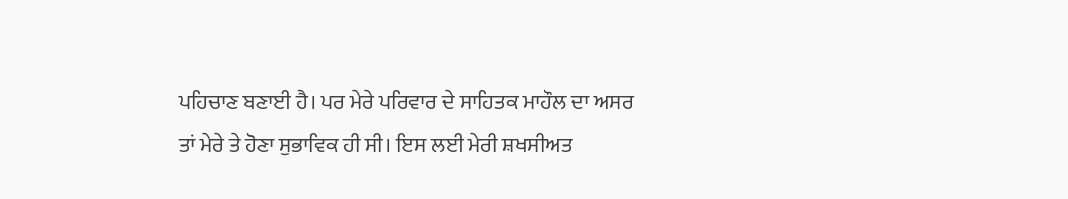ਪਹਿਚਾਣ ਬਣਾਈ ਹੈ। ਪਰ ਮੇਰੇ ਪਰਿਵਾਰ ਦੇ ਸਾਹਿਤਕ ਮਾਹੌਲ ਦਾ ਅਸਰ
ਤਾਂ ਮੇਰੇ ਤੇ ਹੋਣਾ ਸੁਭਾਵਿਕ ਹੀ ਸੀ। ਇਸ ਲਈ ਮੇਰੀ ਸ਼ਖਸੀਅਤ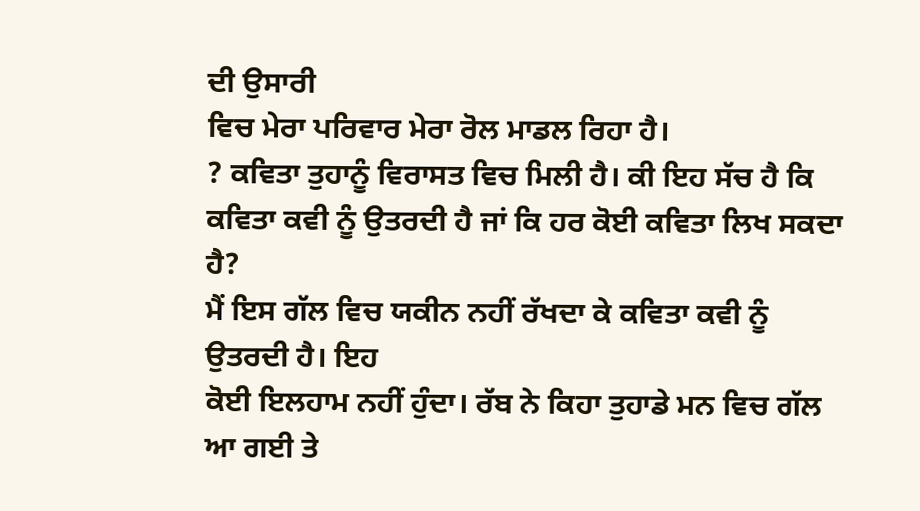ਦੀ ਉਸਾਰੀ
ਵਿਚ ਮੇਰਾ ਪਰਿਵਾਰ ਮੇਰਾ ਰੋਲ ਮਾਡਲ ਰਿਹਾ ਹੈ।
? ਕਵਿਤਾ ਤੁਹਾਨੂੰ ਵਿਰਾਸਤ ਵਿਚ ਮਿਲੀ ਹੈ। ਕੀ ਇਹ ਸੱਚ ਹੈ ਕਿ
ਕਵਿਤਾ ਕਵੀ ਨੂੰ ਉਤਰਦੀ ਹੈ ਜਾਂ ਕਿ ਹਰ ਕੋਈ ਕਵਿਤਾ ਲਿਖ ਸਕਦਾ ਹੈ?
ਮੈਂ ਇਸ ਗੱਲ ਵਿਚ ਯਕੀਨ ਨਹੀਂ ਰੱਖਦਾ ਕੇ ਕਵਿਤਾ ਕਵੀ ਨੂੰ ਉਤਰਦੀ ਹੈ। ਇਹ
ਕੋਈ ਇਲਹਾਮ ਨਹੀਂ ਹੁੰਦਾ। ਰੱਬ ਨੇ ਕਿਹਾ ਤੁਹਾਡੇ ਮਨ ਵਿਚ ਗੱਲ ਆ ਗਈ ਤੇ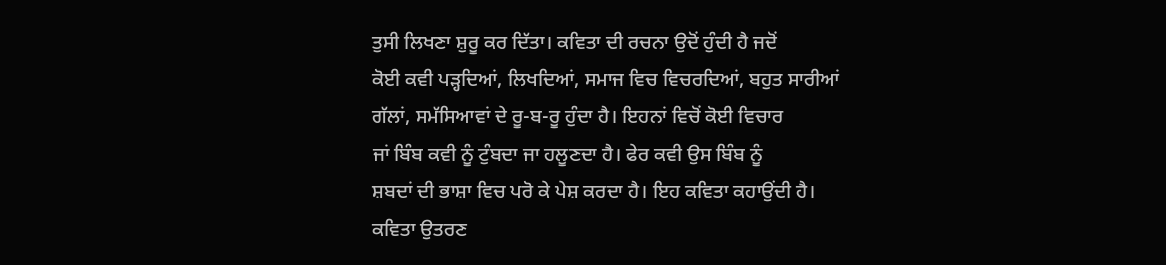ਤੁਸੀ ਲਿਖਣਾ ਸ਼ੁਰੂ ਕਰ ਦਿੱਤਾ। ਕਵਿਤਾ ਦੀ ਰਚਨਾ ਉਦੋਂ ਹੁੰਦੀ ਹੈ ਜਦੋਂ
ਕੋਈ ਕਵੀ ਪੜ੍ਹਦਿਆਂ, ਲਿਖਦਿਆਂ, ਸਮਾਜ ਵਿਚ ਵਿਚਰਦਿਆਂ, ਬਹੁਤ ਸਾਰੀਆਂ
ਗੱਲਾਂ, ਸਮੱਸਿਆਵਾਂ ਦੇ ਰੂ-ਬ-ਰੂ ਹੁੰਦਾ ਹੈ। ਇਹਨਾਂ ਵਿਚੋਂ ਕੋਈ ਵਿਚਾਰ
ਜਾਂ ਬਿੰਬ ਕਵੀ ਨੂੰ ਟੁੰਬਦਾ ਜਾ ਹਲੂਣਦਾ ਹੈ। ਫੇਰ ਕਵੀ ਉਸ ਬਿੰਬ ਨੂੰ
ਸ਼ਬਦਾਂ ਦੀ ਭਾਸ਼ਾ ਵਿਚ ਪਰੋ ਕੇ ਪੇਸ਼ ਕਰਦਾ ਹੈ। ਇਹ ਕਵਿਤਾ ਕਹਾਉਂਦੀ ਹੈ।
ਕਵਿਤਾ ਉਤਰਣ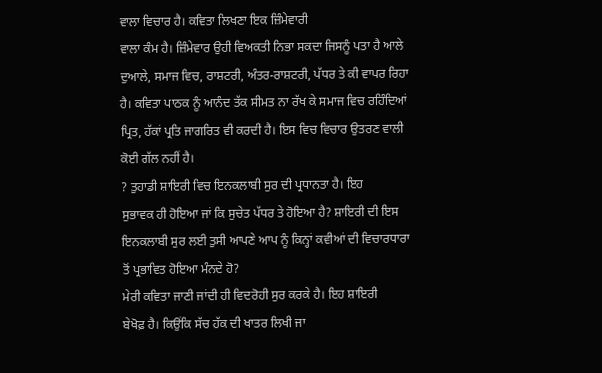ਵਾਲਾ ਵਿਚਾਰ ਹੈ। ਕਵਿਤਾ ਲਿਖਣਾ ਇਕ ਜ਼ਿੰਮੇਵਾਰੀ
ਵਾਲਾ ਕੰਮ ਹੈ। ਜ਼ਿੰਮੇਵਾਰ ਉਹੀ ਵਿਅਕਤੀ ਨਿਭਾ ਸਕਦਾ ਜਿਸਨੂੰ ਪਤਾ ਹੈ ਆਲੇ
ਦੁਆਲੇ, ਸਮਾਜ ਵਿਚ, ਰਾਸ਼ਟਰੀ, ਅੰਤਰ-ਰਾਸ਼ਟਰੀ, ਪੱਧਰ ਤੇ ਕੀ ਵਾਪਰ ਰਿਹਾ
ਹੈ। ਕਵਿਤਾ ਪਾਠਕ ਨੂੰ ਆਨੰਦ ਤੱਕ ਸੀਮਤ ਨਾ ਰੱਖ ਕੇ ਸਮਾਜ ਵਿਚ ਰਹਿੰਦਿਆਂ
ਪ੍ਰਿਤ, ਹੱਕਾਂ ਪ੍ਰਤਿ ਜਾਗਰਿਤ ਵੀ ਕਰਦੀ ਹੈ। ਇਸ ਵਿਚ ਵਿਚਾਰ ਉਤਰਣ ਵਾਲੀ
ਕੋਈ ਗੱਲ ਨਹੀਂ ਹੈ।
? ਤੁਹਾਡੀ ਸ਼ਾਇਰੀ ਵਿਚ ਇਨਕਲਾਬੀ ਸੁਰ ਦੀ ਪ੍ਰਧਾਨਤਾ ਹੈ। ਇਹ
ਸੁਭਾਵਕ ਹੀ ਹੋਇਆ ਜਾਂ ਕਿ ਸੁਚੇਤ ਪੱਧਰ ਤੇ ਹੋਇਆ ਹੈ? ਸ਼ਾਇਰੀ ਦੀ ਇਸ
ਇਨਕਲਾਬੀ ਸੁਰ ਲਈ ਤੁਸੀ ਆਪਣੇ ਆਪ ਨੂੰ ਕਿਨ੍ਹਾਂ ਕਵੀਆਂ ਦੀ ਵਿਚਾਰਧਾਰਾ
ਤੋਂ ਪ੍ਰਭਾਵਿਤ ਹੋਇਆ ਮੰਨਦੇ ਹੋ?
ਮੇਰੀ ਕਵਿਤਾ ਜਾਣੀ ਜਾਂਦੀ ਹੀ ਵਿਦਰੋਹੀ ਸੁਰ ਕਰਕੇ ਹੈ। ਇਹ ਸ਼ਾਇਰੀ
ਬੇਖੋਫ਼ ਹੈ। ਕਿਉਂਕਿ ਸੱਚ ਹੱਕ ਦੀ ਖਾਤਰ ਲਿਖੀ ਜਾ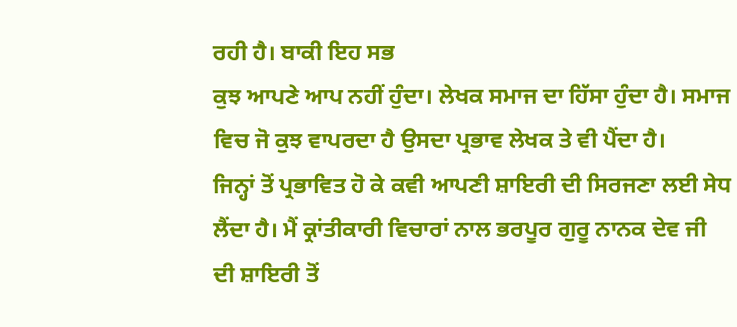ਰਹੀ ਹੈ। ਬਾਕੀ ਇਹ ਸਭ
ਕੁਝ ਆਪਣੇ ਆਪ ਨਹੀਂ ਹੁੰਦਾ। ਲੇਖਕ ਸਮਾਜ ਦਾ ਹਿੱਸਾ ਹੁੰਦਾ ਹੈ। ਸਮਾਜ
ਵਿਚ ਜੋ ਕੁਝ ਵਾਪਰਦਾ ਹੈ ਉਸਦਾ ਪ੍ਰਭਾਵ ਲੇਖਕ ਤੇ ਵੀ ਪੈਂਦਾ ਹੈ।
ਜਿਨ੍ਹਾਂ ਤੋਂ ਪ੍ਰਭਾਵਿਤ ਹੋ ਕੇ ਕਵੀ ਆਪਣੀ ਸ਼ਾਇਰੀ ਦੀ ਸਿਰਜਣਾ ਲਈ ਸੇਧ
ਲੈਂਦਾ ਹੈ। ਮੈਂ ਕ੍ਰਾਂਤੀਕਾਰੀ ਵਿਚਾਰਾਂ ਨਾਲ ਭਰਪੂਰ ਗੁਰੂ ਨਾਨਕ ਦੇਵ ਜੀ
ਦੀ ਸ਼ਾਇਰੀ ਤੋਂ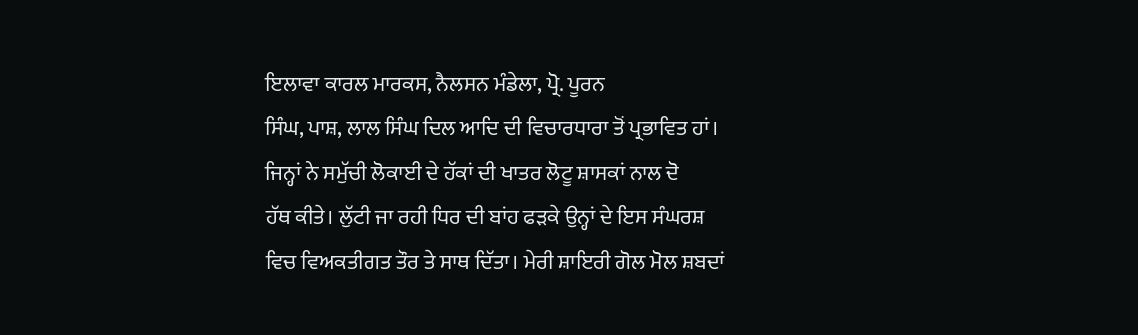ਇਲਾਵਾ ਕਾਰਲ ਮਾਰਕਸ, ਨੈਲਸਨ ਮੰਡੇਲਾ, ਪ੍ਰੋ. ਪੂਰਨ
ਸਿੰਘ, ਪਾਸ਼, ਲਾਲ ਸਿੰਘ ਦਿਲ ਆਦਿ ਦੀ ਵਿਚਾਰਧਾਰਾ ਤੋਂ ਪ੍ਰਭਾਵਿਤ ਹਾਂ।
ਜਿਨ੍ਹਾਂ ਨੇ ਸਮੁੱਚੀ ਲੋਕਾਈ ਦੇ ਹੱਕਾਂ ਦੀ ਖਾਤਰ ਲੋਟੂ ਸ਼ਾਸਕਾਂ ਨਾਲ ਦੋ
ਹੱਥ ਕੀਤੇ। ਲੁੱਟੀ ਜਾ ਰਹੀ ਧਿਰ ਦੀ ਬਾਂਹ ਫੜਕੇ ਉਨ੍ਹਾਂ ਦੇ ਇਸ ਸੰਘਰਸ਼
ਵਿਚ ਵਿਅਕਤੀਗਤ ਤੌਰ ਤੇ ਸਾਥ ਦਿੱਤਾ। ਮੇਰੀ ਸ਼ਾਇਰੀ ਗੋਲ ਮੋਲ ਸ਼ਬਦਾਂ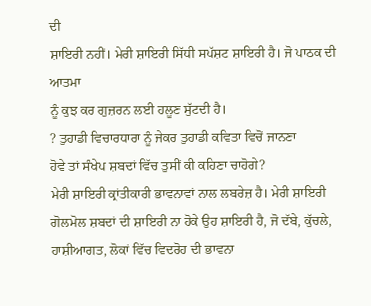ਦੀ
ਸ਼ਾਇਰੀ ਨਹੀਂ। ਮੇਰੀ ਸ਼ਾਇਰੀ ਸਿੱਧੀ ਸਪੱਸ਼ਟ ਸ਼ਾਇਰੀ ਹੈ। ਜੋ ਪਾਠਕ ਦੀ ਆਤਮਾ
ਨੂੰ ਕੁਝ ਕਰ ਗੁਜ਼ਰਨ ਲਈ ਹਲੂਣ ਸੁੱਟਦੀ ਹੈ।
? ਤੁਹਾਡੀ ਵਿਚਾਰਧਾਰਾ ਨੂੰ ਜੇਕਰ ਤੁਹਾਡੀ ਕਵਿਤਾ ਵਿਚੋਂ ਜਾਨਣਾ
ਹੋਵੇ ਤਾਂ ਸੰਖੇਪ ਸ਼ਬਦਾਂ ਵਿੱਚ ਤੁਸੀਂ ਕੀ ਕਹਿਣਾ ਚਾਹੋਗੇ?
ਮੇਰੀ ਸ਼ਾਇਰੀ ਕ੍ਰਾਂਤੀਕਾਰੀ ਭਾਵਨਾਵਾਂ ਨਾਲ ਲਬਰੇਜ਼ ਹੈ। ਮੇਰੀ ਸ਼ਾਇਰੀ
ਗੋਲਮੋਲ ਸ਼ਬਦਾਂ ਦੀ ਸ਼ਾਇਰੀ ਨਾ ਹੋਕੇ ਉਹ ਸ਼ਾਇਰੀ ਹੈ, ਜੋ ਦੱਬੇ, ਕੁੱਚਲੇ,
ਹਾਸ਼ੀਆਗਤ, ਲੋਕਾਂ ਵਿੱਚ ਵਿਦਰੋਹ ਦੀ ਭਾਵਨਾ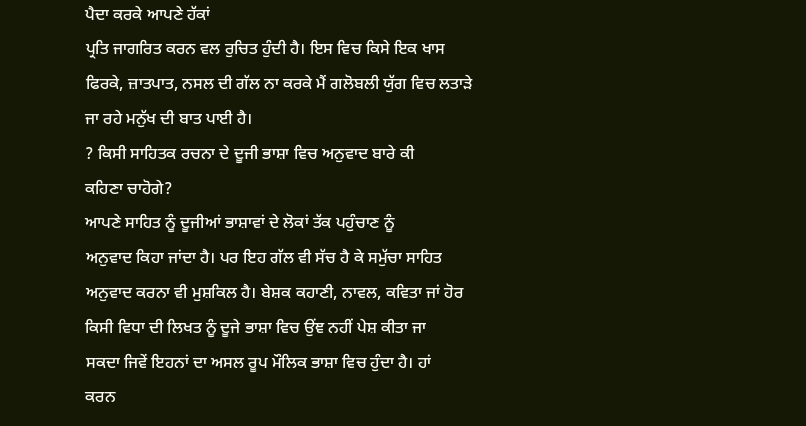ਪੈਦਾ ਕਰਕੇ ਆਪਣੇ ਹੱਕਾਂ
ਪ੍ਰਤਿ ਜਾਗਰਿਤ ਕਰਨ ਵਲ ਰੁਚਿਤ ਹੁੰਦੀ ਹੈ। ਇਸ ਵਿਚ ਕਿਸੇ ਇਕ ਖਾਸ
ਫਿਰਕੇ, ਜ਼ਾਤਪਾਤ, ਨਸਲ ਦੀ ਗੱਲ ਨਾ ਕਰਕੇ ਮੈਂ ਗਲੋਬਲੀ ਯੁੱਗ ਵਿਚ ਲਤਾੜੇ
ਜਾ ਰਹੇ ਮਨੁੱਖ ਦੀ ਬਾਤ ਪਾਈ ਹੈ।
? ਕਿਸੀ ਸਾਹਿਤਕ ਰਚਨਾ ਦੇ ਦੂਜੀ ਭਾਸ਼ਾ ਵਿਚ ਅਨੁਵਾਦ ਬਾਰੇ ਕੀ
ਕਹਿਣਾ ਚਾਹੋਗੇ?
ਆਪਣੇ ਸਾਹਿਤ ਨੂੰ ਦੂਜੀਆਂ ਭਾਸ਼ਾਵਾਂ ਦੇ ਲੋਕਾਂ ਤੱਕ ਪਹੁੰਚਾਣ ਨੂੰ
ਅਨੁਵਾਦ ਕਿਹਾ ਜਾਂਦਾ ਹੈ। ਪਰ ਇਹ ਗੱਲ ਵੀ ਸੱਚ ਹੈ ਕੇ ਸਮੁੱਚਾ ਸਾਹਿਤ
ਅਨੁਵਾਦ ਕਰਨਾ ਵੀ ਮੁਸ਼ਕਿਲ ਹੈ। ਬੇਸ਼ਕ ਕਹਾਣੀ, ਨਾਵਲ, ਕਵਿਤਾ ਜਾਂ ਹੋਰ
ਕਿਸੀ ਵਿਧਾ ਦੀ ਲਿਖਤ ਨੂੰ ਦੂਜੇ ਭਾਸ਼ਾ ਵਿਚ ਉਂਞ ਨਹੀਂ ਪੇਸ਼ ਕੀਤਾ ਜਾ
ਸਕਦਾ ਜਿਵੇਂ ਇਹਨਾਂ ਦਾ ਅਸਲ ਰੂਪ ਮੌਲਿਕ ਭਾਸ਼ਾ ਵਿਚ ਹੁੰਦਾ ਹੈ। ਹਾਂ
ਕਰਨ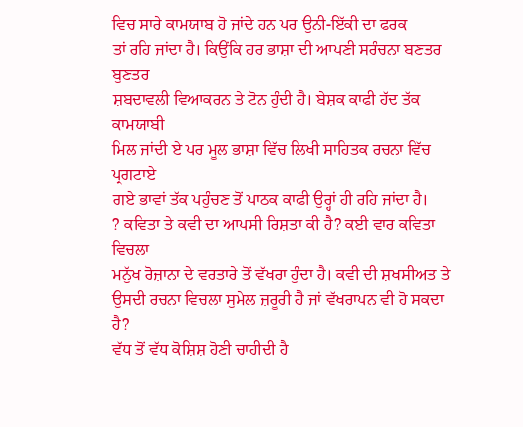ਵਿਚ ਸਾਰੇ ਕਾਮਯਾਬ ਹੋ ਜਾਂਦੇ ਹਨ ਪਰ ਉਨੀ-ਇੱਕੀ ਦਾ ਫਰਕ
ਤਾਂ ਰਹਿ ਜਾਂਦਾ ਹੈ। ਕਿਉਂਕਿ ਹਰ ਭਾਸ਼ਾ ਦੀ ਆਪਣੀ ਸਰੰਚਨਾ ਬਣਤਰ ਬੁਣਤਰ
ਸ਼ਬਦਾਵਲੀ ਵਿਆਕਰਨ ਤੇ ਟੋਨ ਹੁੰਦੀ ਹੈ। ਬੇਸ਼ਕ ਕਾਫੀ ਹੱਦ ਤੱਕ ਕਾਮਯਾਬੀ
ਮਿਲ ਜਾਂਦੀ ਏ ਪਰ ਮੂਲ ਭਾਸ਼ਾ ਵਿੱਚ ਲਿਖੀ ਸਾਹਿਤਕ ਰਚਨਾ ਵਿੱਚ ਪ੍ਰਗਟਾਏ
ਗਏ ਭਾਵਾਂ ਤੱਕ ਪਹੁੰਚਣ ਤੋਂ ਪਾਠਕ ਕਾਫੀ ਉਰ੍ਹਾਂ ਹੀ ਰਹਿ ਜਾਂਦਾ ਹੈ।
? ਕਵਿਤਾ ਤੇ ਕਵੀ ਦਾ ਆਪਸੀ ਰਿਸ਼ਤਾ ਕੀ ਹੈ? ਕਈ ਵਾਰ ਕਵਿਤਾ ਵਿਚਲਾ
ਮਨੁੱਖ ਰੋਜ਼ਾਨਾ ਦੇ ਵਰਤਾਰੇ ਤੋਂ ਵੱਖਰਾ ਹੁੰਦਾ ਹੈ। ਕਵੀ ਦੀ ਸ਼ਖਸੀਅਤ ਤੇ
ਉਸਦੀ ਰਚਨਾ ਵਿਚਲਾ ਸੁਮੇਲ ਜ਼ਰੂਰੀ ਹੈ ਜਾਂ ਵੱਖਰਾਪਨ ਵੀ ਹੋ ਸਕਦਾ ਹੈ?
ਵੱਧ ਤੋਂ ਵੱਧ ਕੋਸ਼ਿਸ਼ ਹੋਣੀ ਚਾਹੀਦੀ ਹੈ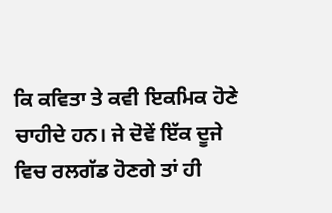ਕਿ ਕਵਿਤਾ ਤੇ ਕਵੀ ਇਕਮਿਕ ਹੋਣੇ
ਚਾਹੀਦੇ ਹਨ। ਜੇ ਦੋਵੇਂ ਇੱਕ ਦੂਜੇ ਵਿਚ ਰਲਗੱਡ ਹੋਣਗੇ ਤਾਂ ਹੀ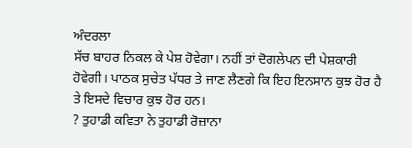ਅੰਦਰਲਾ
ਸੱਚ ਬਾਹਰ ਨਿਕਲ ਕੇ ਪੇਸ਼ ਹੋਵੇਗਾ। ਨਹੀਂ ਤਾਂ ਦੋਗਲੇਪਨ ਦੀ ਪੇਸ਼ਕਾਰੀ
ਹੋਵੇਗੀ। ਪਾਠਕ ਸੁਚੇਤ ਪੱਧਰ ਤੇ ਜਾਣ ਲੈਣਗੇ ਕਿ ਇਹ ਇਨਸਾਨ ਕੁਝ ਹੋਰ ਹੈ
ਤੇ ਇਸਦੇ ਵਿਚਾਰ ਕੁਝ ਹੋਰ ਹਨ।
? ਤੁਹਾਡੀ ਕਵਿਤਾ ਨੇ ਤੁਹਾਡੀ ਰੋਜ਼ਾਨਾ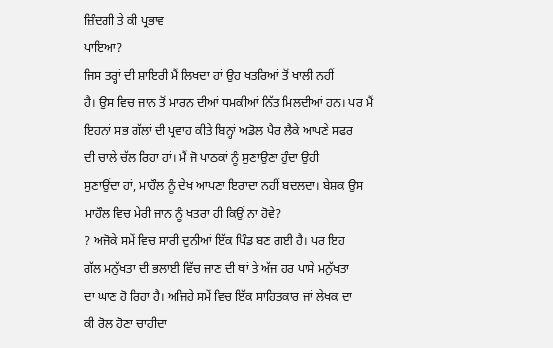ਜ਼ਿੰਦਗੀ ਤੇ ਕੀ ਪ੍ਰਭਾਵ
ਪਾਇਆ?
ਜਿਸ ਤਰ੍ਹਾਂ ਦੀ ਸ਼ਾਇਰੀ ਮੈਂ ਲਿਖਦਾ ਹਾਂ ਉਹ ਖਤਰਿਆਂ ਤੋਂ ਖਾਲੀ ਨਹੀਂ
ਹੈ। ਉਸ ਵਿਚ ਜਾਨ ਤੋਂ ਮਾਰਨ ਦੀਆਂ ਧਮਕੀਆਂ ਨਿੱਤ ਮਿਲਦੀਆਂ ਹਨ। ਪਰ ਮੈਂ
ਇਹਨਾਂ ਸਭ ਗੱਲਾਂ ਦੀ ਪ੍ਰਵਾਹ ਕੀਤੇ ਬਿਨ੍ਹਾਂ ਅਡੋਲ ਪੈਰ ਲੈਕੇ ਆਪਣੇ ਸਫਰ
ਦੀ ਚਾਲੇ ਚੱਲ ਰਿਹਾ ਹਾਂ। ਮੈਂ ਜੋ ਪਾਠਕਾਂ ਨੂੰ ਸੁਣਾਉਣਾ ਹੁੰਦਾ ਉਹੀ
ਸੁਣਾਉਂਦਾ ਹਾਂ, ਮਾਹੌਲ ਨੂੰ ਦੇਖ ਆਪਣਾ ਇਰਾਦਾ ਨਹੀਂ ਬਦਲਦਾ। ਬੇਸ਼ਕ ਉਸ
ਮਾਹੌਲ ਵਿਚ ਮੇਰੀ ਜਾਨ ਨੂੰ ਖਤਰਾ ਹੀ ਕਿਉਂ ਨਾ ਹੋਵੇ?
? ਅਜੋਕੇ ਸਮੇਂ ਵਿਚ ਸਾਰੀ ਦੁਨੀਆਂ ਇੱਕ ਪਿੰਡ ਬਣ ਗਈ ਹੈ। ਪਰ ਇਹ
ਗੱਲ ਮਨੁੱਖਤਾ ਦੀ ਭਲਾਈ ਵਿੱਚ ਜਾਣ ਦੀ ਥਾਂ ਤੇ ਅੱਜ ਹਰ ਪਾਸੇ ਮਨੁੱਖਤਾ
ਦਾ ਘਾਣ ਹੋ ਰਿਹਾ ਹੈ। ਅਜਿਹੇ ਸਮੇਂ ਵਿਚ ਇੱਕ ਸਾਹਿਤਕਾਰ ਜਾਂ ਲੇਖਕ ਦਾ
ਕੀ ਰੋਲ ਹੋਣਾ ਚਾਹੀਦਾ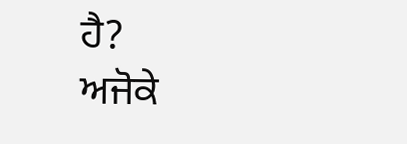ਹੈ?
ਅਜੋਕੇ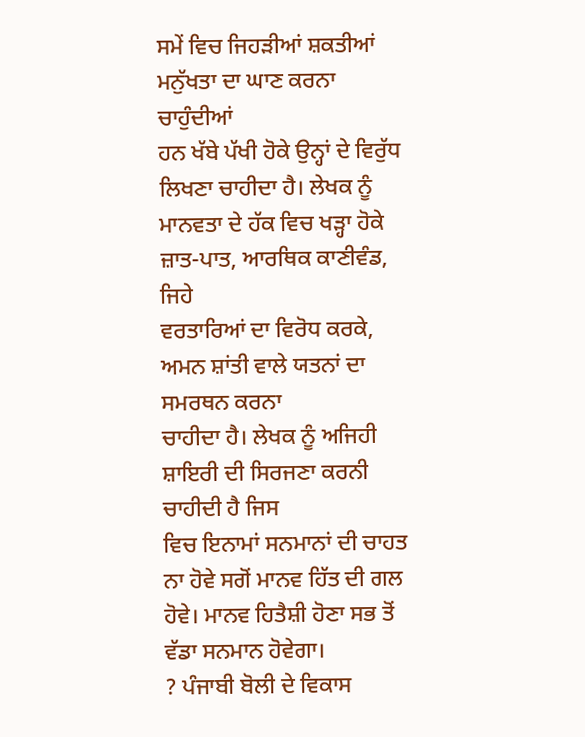ਸਮੇਂ ਵਿਚ ਜਿਹੜੀਆਂ ਸ਼ਕਤੀਆਂ ਮਨੁੱਖਤਾ ਦਾ ਘਾਣ ਕਰਨਾ ਚਾਹੁੰਦੀਆਂ
ਹਨ ਖੱਬੇ ਪੱਖੀ ਹੋਕੇ ਉਨ੍ਹਾਂ ਦੇ ਵਿਰੁੱਧ ਲਿਖਣਾ ਚਾਹੀਦਾ ਹੈ। ਲੇਖਕ ਨੂੰ
ਮਾਨਵਤਾ ਦੇ ਹੱਕ ਵਿਚ ਖੜ੍ਹਾ ਹੋਕੇ ਜ਼ਾਤ-ਪਾਤ, ਆਰਥਿਕ ਕਾਣੀਵੰਡ, ਜਿਹੇ
ਵਰਤਾਰਿਆਂ ਦਾ ਵਿਰੋਧ ਕਰਕੇ, ਅਮਨ ਸ਼ਾਂਤੀ ਵਾਲੇ ਯਤਨਾਂ ਦਾ ਸਮਰਥਨ ਕਰਨਾ
ਚਾਹੀਦਾ ਹੈ। ਲੇਖਕ ਨੂੰ ਅਜਿਹੀ ਸ਼ਾਇਰੀ ਦੀ ਸਿਰਜਣਾ ਕਰਨੀ ਚਾਹੀਦੀ ਹੈ ਜਿਸ
ਵਿਚ ਇਨਾਮਾਂ ਸਨਮਾਨਾਂ ਦੀ ਚਾਹਤ ਨਾ ਹੋਵੇ ਸਗੋਂ ਮਾਨਵ ਹਿੱਤ ਦੀ ਗਲ
ਹੋਵੇ। ਮਾਨਵ ਹਿਤੈਸ਼ੀ ਹੋਣਾ ਸਭ ਤੋਂ ਵੱਡਾ ਸਨਮਾਨ ਹੋਵੇਗਾ।
? ਪੰਜਾਬੀ ਬੋਲੀ ਦੇ ਵਿਕਾਸ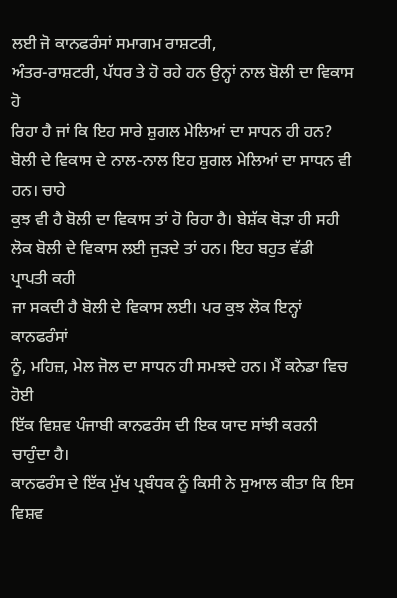ਲਈ ਜੋ ਕਾਨਫਰੰਸਾਂ ਸਮਾਗਮ ਰਾਸ਼ਟਰੀ,
ਅੰਤਰ-ਰਾਸ਼ਟਰੀ, ਪੱਧਰ ਤੇ ਹੋ ਰਹੇ ਹਨ ਉਨ੍ਹਾਂ ਨਾਲ ਬੋਲੀ ਦਾ ਵਿਕਾਸ ਹੋ
ਰਿਹਾ ਹੈ ਜਾਂ ਕਿ ਇਹ ਸਾਰੇ ਸ਼ੁਗਲ ਮੇਲਿਆਂ ਦਾ ਸਾਧਨ ਹੀ ਹਨ?
ਬੋਲੀ ਦੇ ਵਿਕਾਸ ਦੇ ਨਾਲ-ਨਾਲ ਇਹ ਸ਼ੁਗਲ ਮੇਲਿਆਂ ਦਾ ਸਾਧਨ ਵੀ ਹਨ। ਚਾਹੇ
ਕੁਝ ਵੀ ਹੈ ਬੋਲੀ ਦਾ ਵਿਕਾਸ ਤਾਂ ਹੋ ਰਿਹਾ ਹੈ। ਬੇਸ਼ੱਕ ਥੋੜਾ ਹੀ ਸਹੀ
ਲੋਕ ਬੋਲੀ ਦੇ ਵਿਕਾਸ ਲਈ ਜੁੜਦੇ ਤਾਂ ਹਨ। ਇਹ ਬਹੁਤ ਵੱਡੀ ਪ੍ਰਾਪਤੀ ਕਹੀ
ਜਾ ਸਕਦੀ ਹੈ ਬੋਲੀ ਦੇ ਵਿਕਾਸ ਲਈ। ਪਰ ਕੁਝ ਲੋਕ ਇਨ੍ਹਾਂ ਕਾਨਫਰੰਸਾਂ
ਨੂੰ, ਮਹਿਜ਼, ਮੇਲ ਜੋਲ ਦਾ ਸਾਧਨ ਹੀ ਸਮਝਦੇ ਹਨ। ਮੈਂ ਕਨੇਡਾ ਵਿਚ ਹੋਈ
ਇੱਕ ਵਿਸ਼ਵ ਪੰਜਾਬੀ ਕਾਨਫਰੰਸ ਦੀ ਇਕ ਯਾਦ ਸਾਂਝੀ ਕਰਨੀ ਚਾਹੁੰਦਾ ਹੈ।
ਕਾਨਫਰੰਸ ਦੇ ਇੱਕ ਮੁੱਖ ਪ੍ਰਬੰਧਕ ਨੂੰ ਕਿਸੀ ਨੇ ਸੁਆਲ ਕੀਤਾ ਕਿ ਇਸ
ਵਿਸ਼ਵ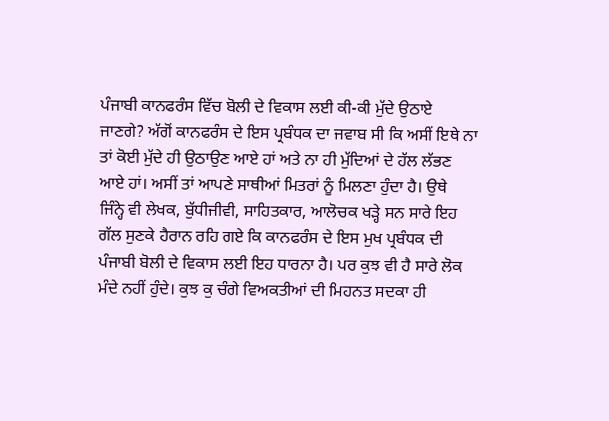ਪੰਜਾਬੀ ਕਾਨਫਰੰਸ ਵਿੱਚ ਬੋਲੀ ਦੇ ਵਿਕਾਸ ਲਈ ਕੀ-ਕੀ ਮੁੱਦੇ ਉਠਾਏ
ਜਾਣਗੇ? ਅੱਗੋਂ ਕਾਨਫਰੰਸ ਦੇ ਇਸ ਪ੍ਰਬੰਧਕ ਦਾ ਜਵਾਬ ਸੀ ਕਿ ਅਸੀਂ ਇਥੇ ਨਾ
ਤਾਂ ਕੋਈ ਮੁੱਦੇ ਹੀ ਉਠਾਉਣ ਆਏ ਹਾਂ ਅਤੇ ਨਾ ਹੀ ਮੁੱਦਿਆਂ ਦੇ ਹੱਲ ਲੱਭਣ
ਆਏ ਹਾਂ। ਅਸੀਂ ਤਾਂ ਆਪਣੇ ਸਾਥੀਆਂ ਮਿਤਰਾਂ ਨੂੰ ਮਿਲਣਾ ਹੁੰਦਾ ਹੈ। ਉਥੇ
ਜਿੰਨ੍ਹੇ ਵੀ ਲੇਖਕ, ਬੁੱਧੀਜੀਵੀ, ਸਾਹਿਤਕਾਰ, ਆਲੋਚਕ ਖੜ੍ਹੇ ਸਨ ਸਾਰੇ ਇਹ
ਗੱਲ ਸੁਣਕੇ ਹੈਰਾਨ ਰਹਿ ਗਏ ਕਿ ਕਾਨਫਰੰਸ ਦੇ ਇਸ ਮੁਖ ਪ੍ਰਬੰਧਕ ਦੀ
ਪੰਜਾਬੀ ਬੋਲੀ ਦੇ ਵਿਕਾਸ ਲਈ ਇਹ ਧਾਰਨਾ ਹੈ। ਪਰ ਕੁਝ ਵੀ ਹੈ ਸਾਰੇ ਲੋਕ
ਮੰਦੇ ਨਹੀਂ ਹੁੰਦੇ। ਕੁਝ ਕੁ ਚੰਗੇ ਵਿਅਕਤੀਆਂ ਦੀ ਮਿਹਨਤ ਸਦਕਾ ਹੀ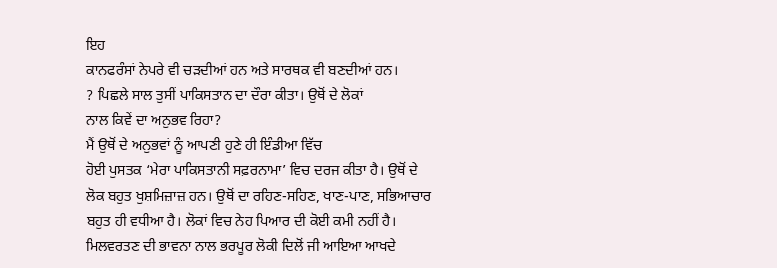ਇਹ
ਕਾਨਫਰੰਸਾਂ ਨੇਪਰੇ ਵੀ ਚੜਦੀਆਂ ਹਨ ਅਤੇ ਸਾਰਥਕ ਵੀ ਬਣਦੀਆਂ ਹਨ।
? ਪਿਛਲੇ ਸਾਲ ਤੁਸੀਂ ਪਾਕਿਸਤਾਨ ਦਾ ਦੌਰਾ ਕੀਤਾ। ਉਥੋਂ ਦੇ ਲੋਕਾਂ
ਨਾਲ ਕਿਵੇਂ ਦਾ ਅਨੁਭਵ ਰਿਹਾ?
ਮੈਂ ਉਥੋਂ ਦੇ ਅਨੁਭਵਾਂ ਨੂੰ ਆਪਣੀ ਹੁਣੇ ਹੀ ਇੰਡੀਆ ਵਿੱਚ
ਹੋਈ ਪੁਸਤਕ ‘ਮੇਰਾ ਪਾਕਿਸਤਾਨੀ ਸਫ਼ਰਨਾਮਾ’ ਵਿਚ ਦਰਜ ਕੀਤਾ ਹੈ। ਉਥੋਂ ਦੇ
ਲੋਕ ਬਹੁਤ ਖੁਸ਼ਮਿਜ਼ਾਜ਼ ਹਨ। ਉਥੋਂ ਦਾ ਰਹਿਣ-ਸਹਿਣ, ਖਾਣ-ਪਾਣ, ਸਭਿਆਚਾਰ
ਬਹੁਤ ਹੀ ਵਧੀਆ ਹੈ। ਲੋਕਾਂ ਵਿਚ ਨੇਹ ਪਿਆਰ ਦੀ ਕੋਈ ਕਮੀ ਨਹੀਂ ਹੈ।
ਮਿਲਵਰਤਣ ਦੀ ਭਾਵਨਾ ਨਾਲ ਭਰਪੂਰ ਲੋਕੀ ਦਿਲੋਂ ਜੀ ਆਇਆ ਆਖਦੇ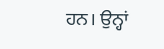ਹਨ। ਉਨ੍ਹਾਂ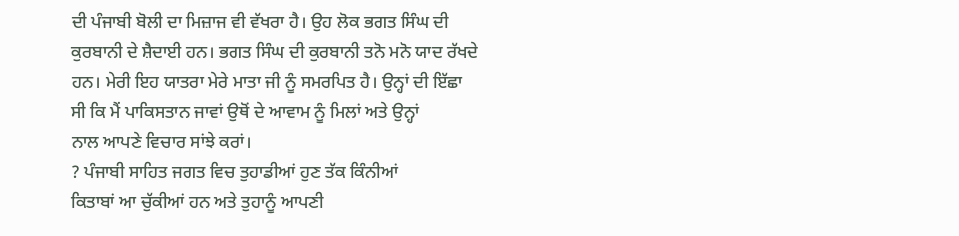ਦੀ ਪੰਜਾਬੀ ਬੋਲੀ ਦਾ ਮਿਜ਼ਾਜ ਵੀ ਵੱਖਰਾ ਹੈ। ਉਹ ਲੋਕ ਭਗਤ ਸਿੰਘ ਦੀ
ਕੁਰਬਾਨੀ ਦੇ ਸ਼ੈਦਾਈ ਹਨ। ਭਗਤ ਸਿੰਘ ਦੀ ਕੁਰਬਾਨੀ ਤਨੋ ਮਨੋ ਯਾਦ ਰੱਖਦੇ
ਹਨ। ਮੇਰੀ ਇਹ ਯਾਤਰਾ ਮੇਰੇ ਮਾਤਾ ਜੀ ਨੂੰ ਸਮਰਪਿਤ ਹੈ। ਉਨ੍ਹਾਂ ਦੀ ਇੱਛਾ
ਸੀ ਕਿ ਮੈਂ ਪਾਕਿਸਤਾਨ ਜਾਵਾਂ ਉਥੋਂ ਦੇ ਆਵਾਮ ਨੂੰ ਮਿਲਾਂ ਅਤੇ ਉਨ੍ਹਾਂ
ਨਾਲ ਆਪਣੇ ਵਿਚਾਰ ਸਾਂਝੇ ਕਰਾਂ।
? ਪੰਜਾਬੀ ਸਾਹਿਤ ਜਗਤ ਵਿਚ ਤੁਹਾਡੀਆਂ ਹੁਣ ਤੱਕ ਕਿੰਨੀਆਂ
ਕਿਤਾਬਾਂ ਆ ਚੁੱਕੀਆਂ ਹਨ ਅਤੇ ਤੁਹਾਨੂੰ ਆਪਣੀ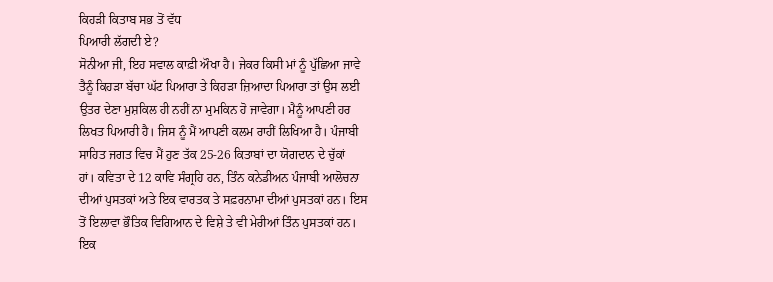ਕਿਹੜੀ ਕਿਤਾਬ ਸਭ ਤੋਂ ਵੱਧ
ਪਿਆਰੀ ਲੱਗਦੀ ਏ?
ਸੋਨੀਆ ਜੀ, ਇਹ ਸਵਾਲ ਕਾਫ਼ੀ ਔਖਾ ਹੈ। ਜੇਕਰ ਕਿਸੀ ਮਾਂ ਨੂੰ ਪੁੱਛਿਆ ਜਾਵੇ
ਤੈਨੂੰ ਕਿਹੜਾ ਬੱਚਾ ਘੱਟ ਪਿਆਰਾ ਤੇ ਕਿਹੜਾ ਜ਼ਿਆਦਾ ਪਿਆਰਾ ਤਾਂ ਉਸ ਲਈ
ਉਤਰ ਦੇਣਾ ਮੁਸ਼ਕਿਲ ਹੀ ਨਹੀਂ ਨਾ ਮੁਮਕਿਨ ਹੋ ਜਾਵੇਗਾ। ਮੈਨੂੰ ਆਪਣੀ ਹਰ
ਲਿਖਤ ਪਿਆਰੀ ਹੈ। ਜਿਸ ਨੂੰ ਮੈਂ ਆਪਣੀ ਕਲਮ ਰਾਹੀਂ ਲਿਖਿਆ ਹੈ। ਪੰਜਾਬੀ
ਸਾਹਿਤ ਜਗਤ ਵਿਚ ਮੈਂ ਹੁਣ ਤੱਕ 25-26 ਕਿਤਾਬਾਂ ਦਾ ਯੋਗਦਾਨ ਦੇ ਚੁੱਕਾਂ
ਹਾਂ। ਕਵਿਤਾ ਦੇ 12 ਕਾਵਿ ਸੰਗ੍ਰਹਿ ਹਨ, ਤਿੰਨ ਕਨੇਡੀਅਨ ਪੰਜਾਬੀ ਆਲੋਚਨਾ
ਦੀਆਂ ਪੁਸਤਕਾਂ ਅਤੇ ਇਕ ਵਾਰਤਕ ਤੇ ਸਫ਼ਰਨਾਮਾ ਦੀਆਂ ਪੁਸਤਕਾਂ ਹਨ। ਇਸ
ਤੋਂ ਇਲਾਵਾ ਭੌਤਿਕ ਵਿਗਿਆਨ ਦੇ ਵਿਸ਼ੇ ਤੇ ਵੀ ਮੇਰੀਆਂ ਤਿੰਨ ਪੁਸਤਕਾਂ ਹਨ।
ਇਕ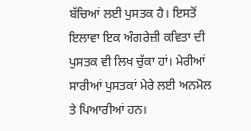ਬੱਚਿਆਂ ਲਈ ਪੁਸਤਕ ਹੈ। ਇਸਤੋਂ ਇਲਾਵਾ ਇਕ ਅੰਗਰੇਜ਼ੀ ਕਵਿਤਾ ਦੀ
ਪੁਸਤਕ ਵੀ ਲਿਖ ਚੁੱਕਾ ਹਾਂ। ਮੇਰੀਆਂ ਸਾਰੀਆਂ ਪੁਸਤਕਾਂ ਮੇਰੇ ਲਈ ਅਨਮੋਲ
ਤੇ ਪਿਆਰੀਆਂ ਹਨ।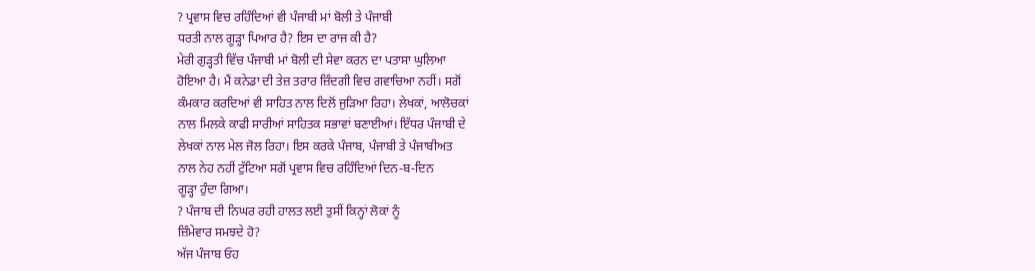? ਪ੍ਰਵਾਸ ਵਿਚ ਰਹਿੰਦਿਆਂ ਵੀ ਪੰਜਾਬੀ ਮਾਂ ਬੋਲੀ ਤੇ ਪੰਜਾਬੀ
ਧਰਤੀ ਨਾਲ ਗੂੜ੍ਹਾ ਪਿਆਰ ਹੈ? ਇਸ ਦਾ ਰਾਜ ਕੀ ਹੈ?
ਮੇਰੀ ਗੁੜ੍ਹਤੀ ਵਿੱਚ ਪੰਜਾਬੀ ਮਾਂ ਬੋਲੀ ਦੀ ਸੇਵਾ ਕਰਨ ਦਾ ਪਤਾਸਾ ਘੁਲਿਆ
ਹੋਇਆ ਹੈ। ਮੈਂ ਕਨੇਡਾ ਦੀ ਤੇਜ਼ ਤਰਾਰ ਜ਼ਿੰਦਗੀ ਵਿਚ ਗਵਾਚਿਆ ਨਹੀਂ। ਸਗੋਂ
ਕੰਮਕਾਰ ਕਰਦਿਆਂ ਵੀ ਸਾਹਿਤ ਨਾਲ ਦਿਲੋਂ ਜੁੜਿਆ ਰਿਹਾ। ਲੇਖਕਾਂ, ਆਲੋਚਕਾਂ
ਨਾਲ ਮਿਲਕੇ ਕਾਫੀ ਸਾਰੀਆਂ ਸਾਹਿਤਕ ਸਭਾਵਾਂ ਬਣਾਈਆਂ। ਇੱਧਰ ਪੰਜਾਬੀ ਦੇ
ਲੇਖਕਾਂ ਨਾਲ ਮੇਲ ਜੋਲ ਰਿਹਾ। ਇਸ ਕਰਕੇ ਪੰਜਾਬ, ਪੰਜਾਬੀ ਤੇ ਪੰਜਾਬੀਅਤ
ਨਾਲ ਨੇਹ ਨਹੀਂ ਟੁੱਟਿਆ ਸਗੋਂ ਪ੍ਰਵਾਸ ਵਿਚ ਰਹਿੰਦਿਆਂ ਦਿਨ-ਬ-ਦਿਨ
ਗੂੜ੍ਹਾ ਹੁੰਦਾ ਗਿਆ।
? ਪੰਜਾਬ ਦੀ ਨਿਘਰ ਰਹੀ ਹਾਲਤ ਲਈ ਤੁਸੀਂ ਕਿਨ੍ਹਾਂ ਲੋਕਾਂ ਨੂੰ
ਜ਼ਿੰਮੇਵਾਰ ਸਮਝਦੇ ਹੋ?
ਅੱਜ ਪੰਜਾਬ ਓਹ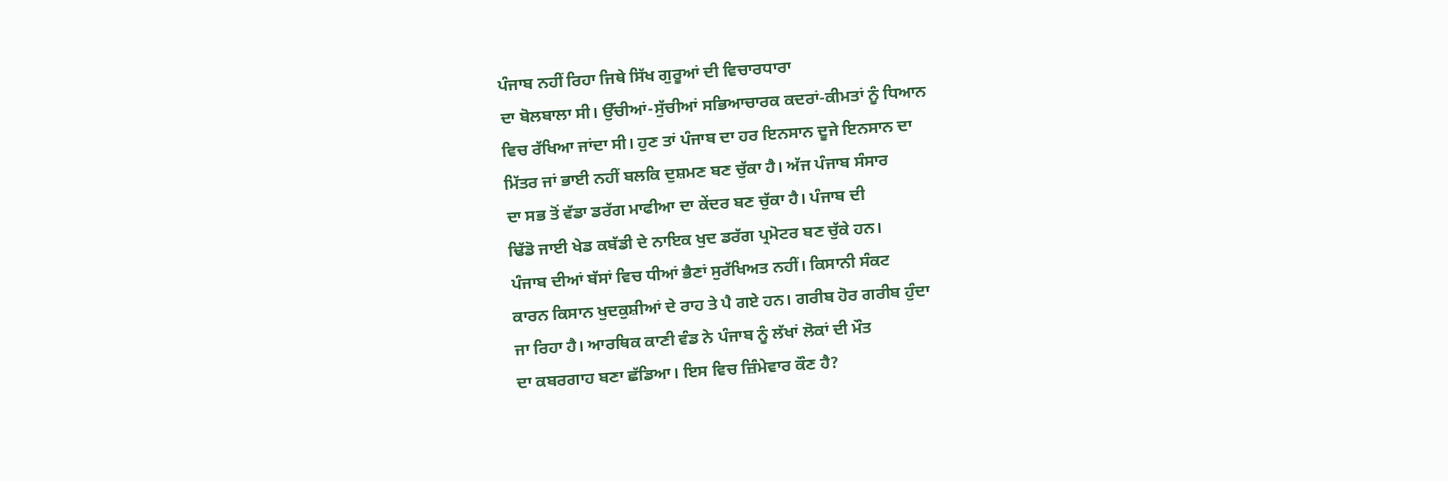ਪੰਜਾਬ ਨਹੀਂ ਰਿਹਾ ਜਿਥੇ ਸਿੱਖ ਗੁਰੂਆਂ ਦੀ ਵਿਚਾਰਧਾਰਾ
ਦਾ ਬੋਲਬਾਲਾ ਸੀ। ਉੱਚੀਆਂ-ਸੁੱਚੀਆਂ ਸਭਿਆਚਾਰਕ ਕਦਰਾਂ-ਕੀਮਤਾਂ ਨੂੰ ਧਿਆਨ
ਵਿਚ ਰੱਖਿਆ ਜਾਂਦਾ ਸੀ। ਹੁਣ ਤਾਂ ਪੰਜਾਬ ਦਾ ਹਰ ਇਨਸਾਨ ਦੂਜੇ ਇਨਸਾਨ ਦਾ
ਮਿੱਤਰ ਜਾਂ ਭਾਈ ਨਹੀਂ ਬਲਕਿ ਦੁਸ਼ਮਣ ਬਣ ਚੁੱਕਾ ਹੈ। ਅੱਜ ਪੰਜਾਬ ਸੰਸਾਰ
ਦਾ ਸਭ ਤੋਂ ਵੱਡਾ ਡਰੱਗ ਮਾਫੀਆ ਦਾ ਕੇਂਦਰ ਬਣ ਚੁੱਕਾ ਹੈ। ਪੰਜਾਬ ਦੀ
ਢਿੱਡੋ ਜਾਈ ਖੇਡ ਕਬੱਡੀ ਦੇ ਨਾਇਕ ਖੁਦ ਡਰੱਗ ਪ੍ਰਮੋਟਰ ਬਣ ਚੁੱਕੇ ਹਨ।
ਪੰਜਾਬ ਦੀਆਂ ਬੱਸਾਂ ਵਿਚ ਧੀਆਂ ਭੈਣਾਂ ਸੁਰੱਖਿਅਤ ਨਹੀਂ। ਕਿਸਾਨੀ ਸੰਕਟ
ਕਾਰਨ ਕਿਸਾਨ ਖੁਦਕੁਸ਼ੀਆਂ ਦੇ ਰਾਹ ਤੇ ਪੈ ਗਏ ਹਨ। ਗਰੀਬ ਹੋਰ ਗਰੀਬ ਹੁੰਦਾ
ਜਾ ਰਿਹਾ ਹੈ। ਆਰਥਿਕ ਕਾਣੀ ਵੰਡ ਨੇ ਪੰਜਾਬ ਨੂੰ ਲੱਖਾਂ ਲੋਕਾਂ ਦੀ ਮੌਤ
ਦਾ ਕਬਰਗਾਹ ਬਣਾ ਛੱਡਿਆ। ਇਸ ਵਿਚ ਜ਼ਿੰਮੇਵਾਰ ਕੌਣ ਹੈ?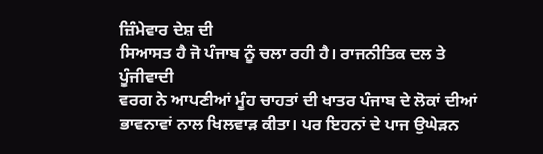ਜ਼ਿੰਮੇਵਾਰ ਦੇਸ਼ ਦੀ
ਸਿਆਸਤ ਹੈ ਜੋ ਪੰਜਾਬ ਨੂੰ ਚਲਾ ਰਹੀ ਹੈ। ਰਾਜਨੀਤਿਕ ਦਲ ਤੇ ਪੂੰਜੀਵਾਦੀ
ਵਰਗ ਨੇ ਆਪਣੀਆਂ ਮੂੰਹ ਚਾਹਤਾਂ ਦੀ ਖਾਤਰ ਪੰਜਾਬ ਦੇ ਲੋਕਾਂ ਦੀਆਂ
ਭਾਵਨਾਵਾਂ ਨਾਲ ਖਿਲਵਾੜ ਕੀਤਾ। ਪਰ ਇਹਨਾਂ ਦੇ ਪਾਜ ਉਘੇੜਨ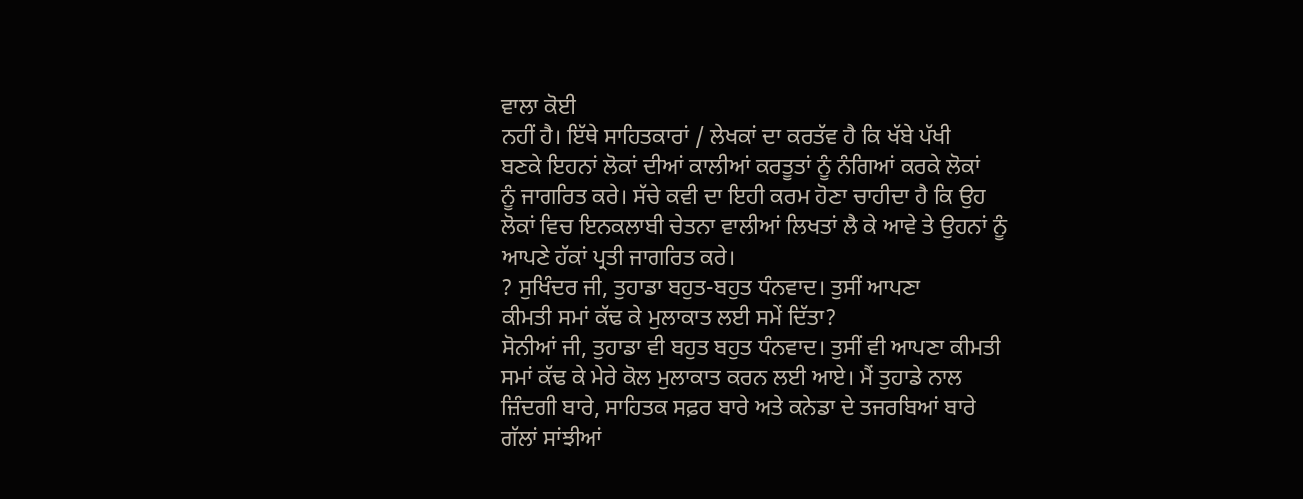ਵਾਲਾ ਕੋਈ
ਨਹੀਂ ਹੈ। ਇੱਥੇ ਸਾਹਿਤਕਾਰਾਂ / ਲੇਖਕਾਂ ਦਾ ਕਰਤੱਵ ਹੈ ਕਿ ਖੱਬੇ ਪੱਖੀ
ਬਣਕੇ ਇਹਨਾਂ ਲੋਕਾਂ ਦੀਆਂ ਕਾਲੀਆਂ ਕਰਤੂਤਾਂ ਨੂੰ ਨੰਗਿਆਂ ਕਰਕੇ ਲੋਕਾਂ
ਨੂੰ ਜਾਗਰਿਤ ਕਰੇ। ਸੱਚੇ ਕਵੀ ਦਾ ਇਹੀ ਕਰਮ ਹੋਣਾ ਚਾਹੀਦਾ ਹੈ ਕਿ ਉਹ
ਲੋਕਾਂ ਵਿਚ ਇਨਕਲਾਬੀ ਚੇਤਨਾ ਵਾਲੀਆਂ ਲਿਖਤਾਂ ਲੈ ਕੇ ਆਵੇ ਤੇ ਉਹਨਾਂ ਨੂੰ
ਆਪਣੇ ਹੱਕਾਂ ਪ੍ਰਤੀ ਜਾਗਰਿਤ ਕਰੇ।
? ਸੁਖਿੰਦਰ ਜੀ, ਤੁਹਾਡਾ ਬਹੁਤ-ਬਹੁਤ ਧੰਨਵਾਦ। ਤੁਸੀਂ ਆਪਣਾ
ਕੀਮਤੀ ਸਮਾਂ ਕੱਢ ਕੇ ਮੁਲਾਕਾਤ ਲਈ ਸਮੇਂ ਦਿੱਤਾ?
ਸੋਨੀਆਂ ਜੀ, ਤੁਹਾਡਾ ਵੀ ਬਹੁਤ ਬਹੁਤ ਧੰਨਵਾਦ। ਤੁਸੀਂ ਵੀ ਆਪਣਾ ਕੀਮਤੀ
ਸਮਾਂ ਕੱਢ ਕੇ ਮੇਰੇ ਕੋਲ ਮੁਲਾਕਾਤ ਕਰਨ ਲਈ ਆਏ। ਮੈਂ ਤੁਹਾਡੇ ਨਾਲ
ਜ਼ਿੰਦਗੀ ਬਾਰੇ, ਸਾਹਿਤਕ ਸਫ਼ਰ ਬਾਰੇ ਅਤੇ ਕਨੇਡਾ ਦੇ ਤਜਰਬਿਆਂ ਬਾਰੇ
ਗੱਲਾਂ ਸਾਂਝੀਆਂ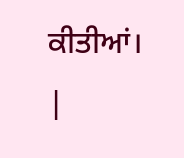ਕੀਤੀਆਂ।
|